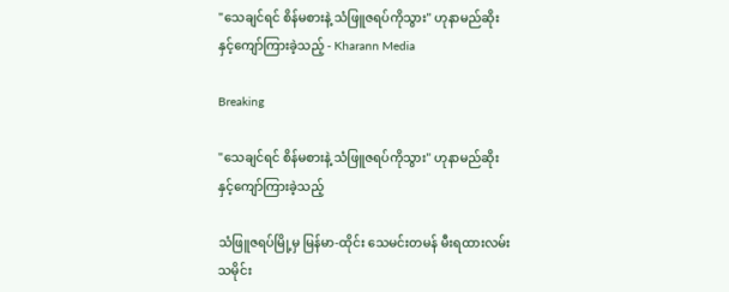"သေချင်ရင် စိန်မစားနဲ့ သံဖြူဇရပ်ကိုသွား" ဟုနာမည်ဆိုးနှင့်ကျော်ကြားခဲ့သည့် - Kharann Media

Breaking

"သေချင်ရင် စိန်မစားနဲ့ သံဖြူဇရပ်ကိုသွား" ဟုနာမည်ဆိုးနှင့်ကျော်ကြားခဲ့သည့်

သံဖြူဇရပ်မြို့မှ မြန်မာ-ထိုင်း သေမင်းတမန် မီးရထားလမ်း သမိုင်း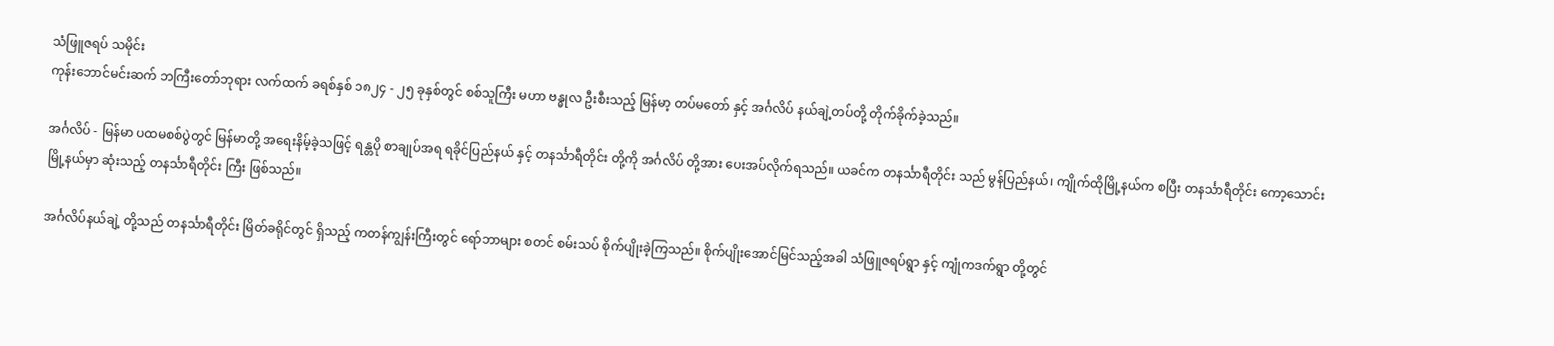သံဖြူဇရပ် သမိုင်း
ကုန်းဘောင်မင်းဆက် ဘကြီးတော်ဘုရား လက်ထက် ခရစ်နှစ် ၁၈၂၄ - ၂၅ ခုနှစ်တွင် စစ်သူကြီး မဟာ ဗန္ဓုလ ဦးစီးသည့် မြန်မာ့ တပ်မတော် နှင့် အင်္ဂလိပ် နယ်ချဲ့တပ်တို့ တိုက်ခိုက်ခဲ့သည်။

အင်္ဂလိပ် - မြန်မာ ပထမစစ်ပွဲတွင် မြန်မာတို့ အရေးနိမ့်ခဲ့သဖြင့် ရန္တပို စာချုပ်အရ ရခိုင်ပြည်နယ် နှင့် တနင်္သာရီတိုင်း တို့ကို အင်္ဂလိပ် တို့အား ပေးအပ်လိုက်ရသည်။ ယခင်က တနင်္သာရီတိုင်း သည် မွန်ပြည်နယ်၊ ကျိုက်ထိုမြို့နယ်က စပြီး တနင်္သာရီတိုင်း ကော့သောင်း မြို့နယ်မှာ ဆုံးသည့် တနင်္သာရီတိုင်း ကြီး ဖြစ်သည်။

အင်္ဂလိပ်နယ်ချဲ့ တို့သည် တနင်္သာရီတိုင်း မြိတ်ခရိုင်တွင် ရှိသည့် ကတန်ကျွန်းကြီးတွင် ရော်ဘာများ စတင် စမ်းသပ် စိုက်ပျိုးခဲ့ကြသည်။ စိုက်ပျိုးအောင်မြင်သည့်အခါ သံဖြူဇရပ်ရွာ နှင့် ကျုံကဒက်ရွာ တို့တွင်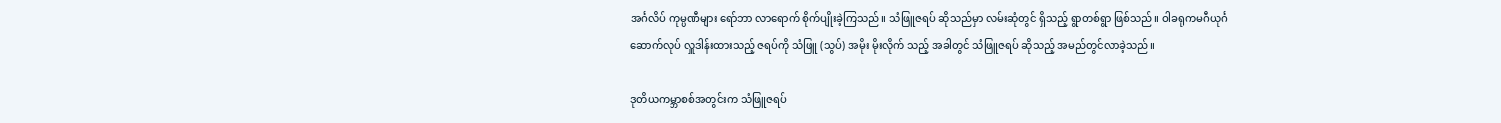အင်္ဂလိပ် ကုမ္ပဏီများ ရော်ဘာ လာရောက် စိုက်ပျိုးခဲ့ကြသည်။ သံဖြူဇရပ် ဆိုသည်မှာ လမ်းဆုံတွင် ရှိသည့် ရွာတစ်ရွာ ဖြစ်သည်။ ဝါခရုကမဂီယုင်္ဂ ဆောက်လုပ် လှူဒါန်းထားသည့် ဇရပ်ကို သံဖြူ (သွပ်) အမိုး မိုးလိုက် သည့် အခါတွင် သံဖြူဇရပ် ဆိုသည့် အမည်တွင်လာခဲ့သည်။

ဒုတိယကမ္ဘာစစ်အတွင်းက သံဖြူဇရပ်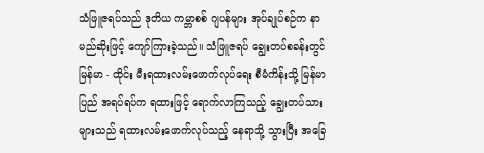သံဖြူဇရပ်သည် ဒုတိယ ကမ္ဘာစစ် ဂျပန်များ အုပ်ချုပ်စဉ်က နာမည်ဆိုးဖြင့် ကျော်ကြားခဲ့သည်။ သံဖြူဇရပ် ချွေးတပ်စခန်းတွင် မြန်မာ - ထိုင်း မီးရထားလမ်းဖောက်လုပ်ရေး စီမံကိန်းသို့ မြန်မာပြည် အရပ်ရပ်က ရထားဖြင့် ရောက်လာကြသည့် ချွေးတပ်သားများသည် ရထားလမ်းဖောက်လုပ်သည့် နေရာသို့ သွားပြီး အခြေ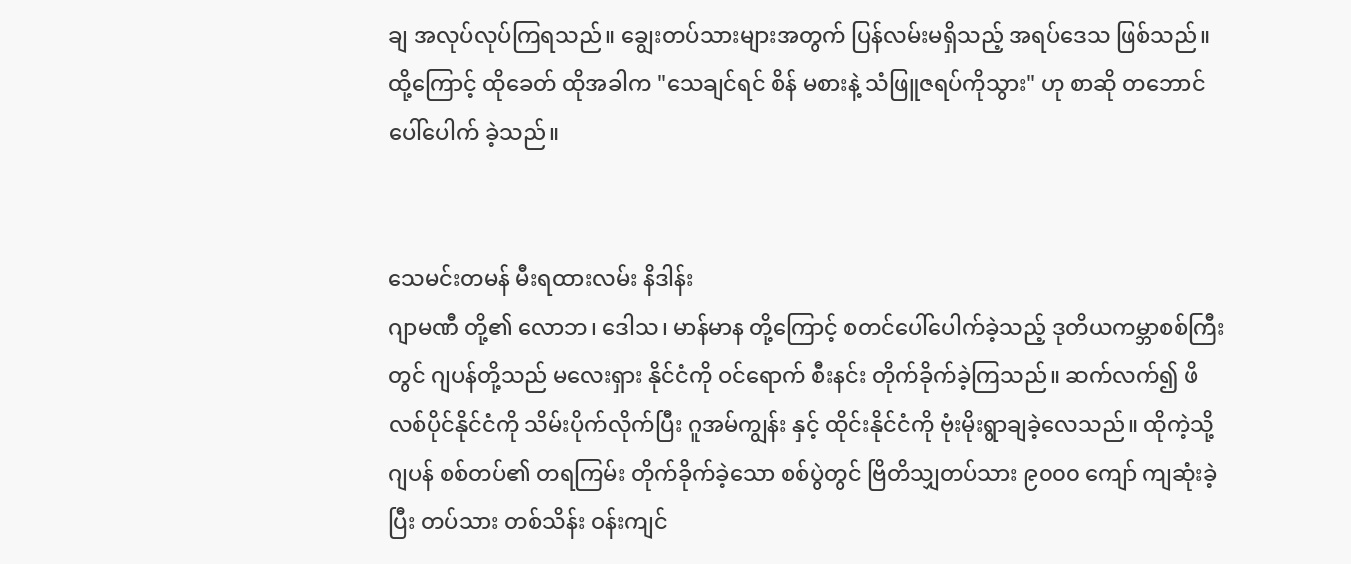ချ အလုပ်လုပ်ကြရသည်။ ချွေးတပ်သားများအတွက် ပြန်လမ်းမရှိသည့် အရပ်ဒေသ ဖြစ်သည်။ ထို့ကြောင့် ထိုခေတ် ထိုအခါက "သေချင်ရင် စိန် မစားနဲ့ သံဖြူဇရပ်ကိုသွား" ဟု စာဆို တဘောင် ပေါ်ပေါက် ခဲ့သည်။


သေမင်းတမန် မီးရထားလမ်း နိဒါန်း
ဂျာမဏီ တို့၏ လောဘ၊ ဒေါသ၊ မာန်မာန တို့ကြောင့် စတင်ပေါ်ပေါက်ခဲ့သည့် ဒုတိယကမ္ဘာစစ်ကြီးတွင် ဂျပန်တို့သည် မလေးရှား နိုင်ငံကို ဝင်ရောက် စီးနင်း တိုက်ခိုက်ခဲ့ကြသည်။ ဆက်လက်၍ ဖိလစ်ပိုင်နိုင်ငံကို သိမ်းပိုက်လိုက်ပြီး ဂူအမ်ကျွန်း နှင့် ထိုင်းနိုင်ငံကို ဗုံးမိုးရွာချခဲ့လေသည်။ ထိုကဲ့သို့ ဂျပန် စစ်တပ်၏ တရကြမ်း တိုက်ခိုက်ခဲ့သော စစ်ပွဲတွင် ဗြိတိသျှတပ်သား ၉၀၀၀ ကျော် ကျဆုံးခဲ့ပြီး တပ်သား တစ်သိန်း ဝန်းကျင်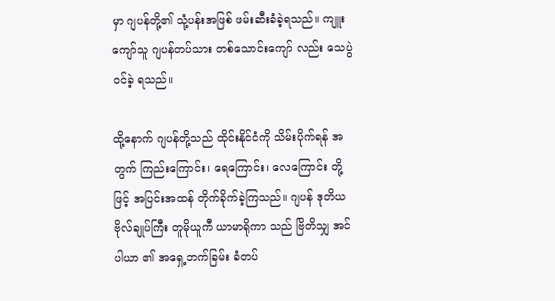မှာ ဂျပန်တို့၏ သုံ့ပန်းအဖြစ် ဖမ်းဆီးခံခဲ့ရသည်။ ကျူးကျော်သူ ဂျပန်တပ်သား တစ်သောင်းကျော် လည်း သေပွဲဝင်ခဲ့ ရသည်။

ထို့နောက် ဂျပန်တို့သည် ထိုင်းနိုင်ငံကို သိမ်းပိုက်ရန် အတွက် ကြည်းကြောင်း၊ ရေကြောင်း၊ လေကြောင်း တို့ဖြင့် အပြင်းအထန် တိုက်ခိုက်ခဲ့ကြသည်။ ဂျပန် ဒုတိယ ဗိုလ်ချုပ်ကြီး တူမိုယူကီ ယာမာရိုကာ သည် ဗြိတိသျှ အင်ပါယာ ၏ အရှေ့ဘက်ခြမ်း ခံတပ်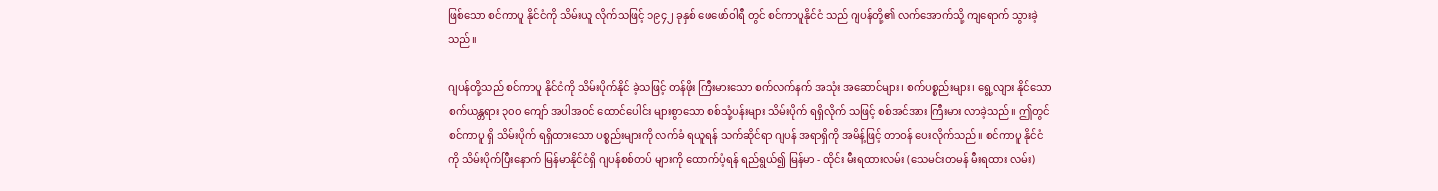ဖြစ်သော စင်ကာပူ နိုင်ငံကို သိမ်းယူ လိုက်သဖြင့် ၁၉၄၂ ခုနှစ် ဖေဖော်ဝါရီ တွင် စင်ကာပူနိုင်ငံ သည် ဂျပန်တို့၏ လက်အောက်သို့ ကျရောက် သွားခဲ့သည်။

ဂျပန်တို့သည် စင်ကာပူ နိုင်ငံကို သိမ်းပိုက်နိုင် ခဲ့သဖြင့် တန်ဖိုး ကြီးမားသော စက်လက်နက် အသုံး အဆောင်များ၊ စက်ပစ္စည်းများ၊ ရွေ့လျား နိုင်သော စက်ယန္တရား ၃၀၀ ကျော် အပါအဝင် ထောင်ပေါင်း များစွာသော စစ်သုံ့ပန်းများ သိမ်းပိုက် ရရှိလိုက် သဖြင့် စစ်အင်အား ကြီးမား လာခဲ့သည်။ ဤတွင် စင်ကာပူ ရှိ သိမ်းပိုက် ရရှိထားသော ပစ္စည်းများကို လက်ခံ ရယူရန် သက်ဆိုင်ရာ ဂျပန် အရာရှိကို အမိန့်ဖြင့် တာဝန် ပေးလိုက်သည်။ စင်ကာပူ နိုင်ငံကို သိမ်းပိုက်ပြီးနောက် မြန်မာနိုင်ငံရှိ ဂျပန်စစ်တပ် များကို ထောက်ပံ့ရန် ရည်ရွယ်၍ မြန်မာ - ထိုင်း မီးရထားလမ်း (သေမင်းတမန် မီးရထား လမ်း)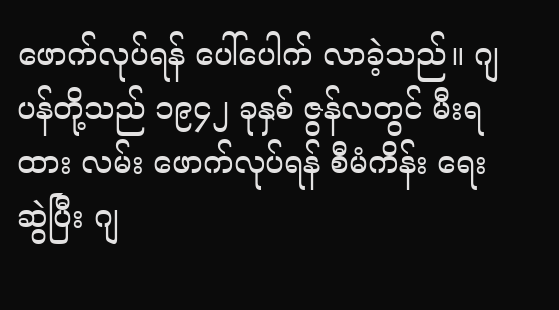ဖောက်လုပ်ရန် ပေါ်ပေါက် လာခဲ့သည်။ ဂျပန်တို့သည် ၁၉၄၂ ခုနှစ် ဇွန်လတွင် မီးရထား လမ်း ဖောက်လုပ်ရန် စီမံကိန်း ရေးဆွဲပြီး ဂျ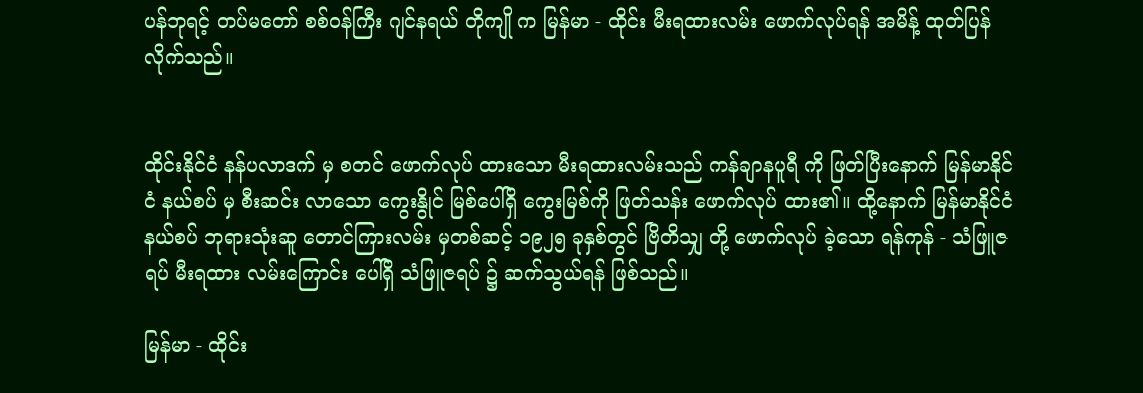ပန်ဘုရင့် တပ်မတော် စစ်ဝန်ကြီး ဂျင်နရယ် တိုကျို က မြန်မာ - ထိုင်း မီးရထားလမ်း ဖောက်လုပ်ရန် အမိန့် ထုတ်ပြန် လိုက်သည်။


ထိုင်းနိုင်ငံ နန်ပလာဒက် မှ စတင် ဖောက်လုပ် ထားသော မီးရထားလမ်းသည် ကန်ချာနပူရီ ကို ဖြတ်ပြီးနောက် မြန်မာနိုင်ငံ နယ်စပ် မှ စီးဆင်း လာသော ကွေးနွိုင် မြစ်ပေါ်ရှိ ကွေးမြစ်ကို ဖြတ်သန်း ဖောက်လုပ် ထား၏။ ထို့နောက် မြန်မာနိုင်ငံ နယ်စပ် ဘုရားသုံးဆူ တောင်ကြားလမ်း မှတစ်ဆင့် ၁၉၂၅ ခုနှစ်တွင် ဗြိတိသျှ တို့ ဖောက်လုပ် ခဲ့သော ရန်ကုန် - သံဖြူဇရပ် မီးရထား လမ်းကြောင်း ပေါ်ရှိ သံဖြူဇရပ် ၌ ဆက်သွယ်ရန် ဖြစ်သည်။

မြန်မာ - ထိုင်း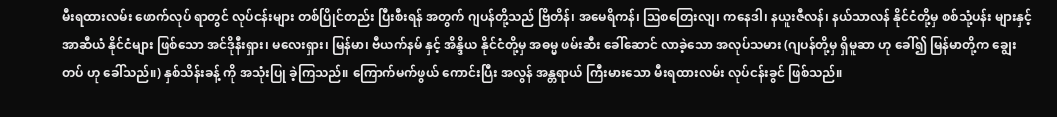မီးရထားလမ်း ဖောက်လုပ် ရာတွင် လုပ်ငန်းများ တစ်ပြိုင်တည်း ပြီးစီးရန် အတွက် ဂျပန်တို့သည် ဗြိတိန်၊ အမေရိကန်၊ သြစတြေးလျ၊ ကနေဒါ၊ နယူးဇီလန်၊ နယ်သာလန် နိုင်ငံတို့မှ စစ်သုံ့ပန်း များနှင့် အာဆီယံ နိုင်ငံများ ဖြစ်သော အင်ဒိုနီးရှား၊ မလေးရှား၊ မြန်မာ၊ ဗီယက်နမ် နှင့် အိန္ဒိယ နိုင်ငံတို့မှ အဓမ္မ ဖမ်းဆီး ခေါ်ဆောင် လာခဲ့သော အလုပ်သမား (ဂျပန်တို့မှ ရှိမူဆာ ဟု ခေါ်၍ မြန်မာတို့က ချွေးတပ် ဟု ခေါ်သည်။) နှစ်သိန်းခန့် ကို အသုံးပြု ခဲ့ကြသည်။ ကြောက်မက်ဖွယ် ကောင်းပြီး အလွန် အန္တရာယ် ကြီးမားသော မီးရထားလမ်း လုပ်ငန်းခွင် ဖြစ်သည်။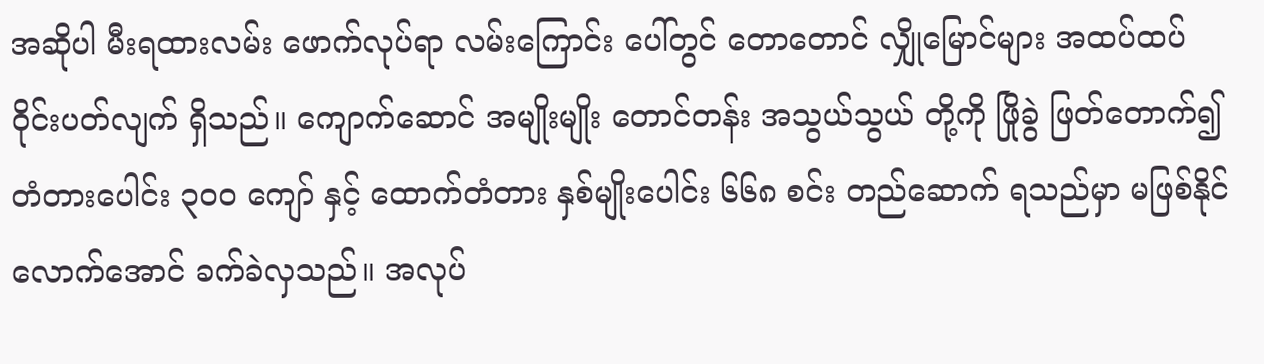အဆိုပါ မီးရထားလမ်း ဖောက်လုပ်ရာ လမ်းကြောင်း ပေါ်တွင် တောတောင် လျှိုမြောင်များ အထပ်ထပ် ဝိုင်းပတ်လျက် ရှိသည်။ ကျောက်ဆောင် အမျိုးမျိုး တောင်တန်း အသွယ်သွယ် တို့ကို ဖြိုခွဲ ဖြတ်တောက်၍ တံတားပေါင်း ၃၀၀ ကျော် နှင့် ထောက်တံတား နှစ်မျိုးပေါင်း ၆၆၈ စင်း တည်ဆောက် ရသည်မှာ မဖြစ်နိုင် လောက်အောင် ခက်ခဲလှသည်။ အလုပ်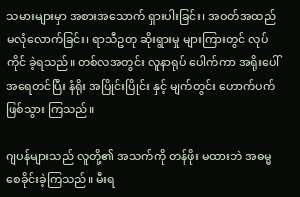သမားများမှာ အစားအသောက် ရှားပါးခြင်း၊ အဝတ်အထည် မလုံလောက်ခြင်း၊ ရာသီဥတု ဆိုးရွားမှု များကြားတွင် လုပ်ကိုင် ခဲ့ရသည်။ တစ်လအတွင်း လူနာရုပ် ပေါက်ကာ အရိုးပေါ် အရေတင်ပြီး နံရိုး အပြိုင်းပြိုင်း နှင့် မျက်တွင်း ဟောက်ပက် ဖြစ်သွား ကြသည်။

ဂျပန်များသည် လူတို့၏ အသက်ကို တန်ဖိုး မထားဘဲ အဓမ္မစေခိုင်းခဲ့ကြသည်။ မီးရ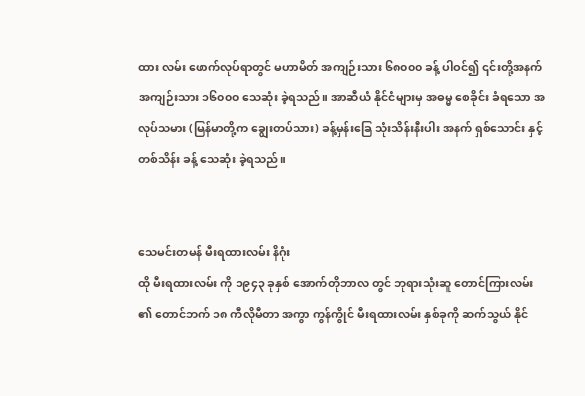ထား လမ်း ဖောက်လုပ်ရာတွင် မဟာမိတ် အကျဉ်းသား ၆၈၀၀၀ ခန့် ပါဝင်၍ ၎င်းတို့အနက် အကျဉ်းသား ၁၆၀၀၀ သေဆုံး ခဲ့ရသည်။ အာဆီယံ နိုင်ငံများမှ အဓမ္မ စေခိုင်း ခံရသော အလုပ်သမား (မြန်မာတို့က ချွေးတပ်သား) ခန့်မှန်းခြေ သုံးသိန်းနီးပါး အနက် ရှစ်သောင်း နှင့် တစ်သိန်း ခန့် သေဆုံး ခဲ့ရသည်။


သေမင်းတမန် မီးရထားလမ်း နိဂုံး
ထို မီးရထားလမ်း ကို ၁၉၄၃ ခုနှစ် အောက်တိုဘာလ တွင် ဘုရားသုံးဆူ တောင်ကြားလမ်း ၏ တောင်ဘက် ၁၈ ကီလိုမီတာ အကွာ ကွန်ကွိုင် မီးရထားလမ်း နှစ်ခုကို ဆက်သွယ် နိုင်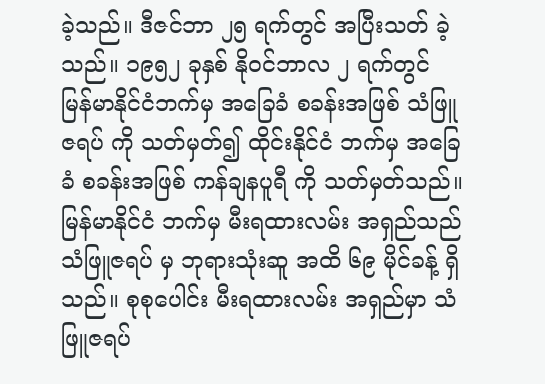ခဲ့သည်။ ဒီဇင်ဘာ ၂၅ ရက်တွင် အပြီးသတ် ခဲ့သည်။ ၁၉၅၂ ခုနှစ် နိုဝင်ဘာလ ၂ ရက်တွင် မြန်မာနိုင်ငံဘက်မှ အခြေခံ စခန်းအဖြစ် သံဖြူဇရပ် ကို သတ်မှတ်၍ ထိုင်းနိုင်ငံ ဘက်မှ အခြေခံ စခန်းအဖြစ် ကန်ချနပူရီ ကို သတ်မှတ်သည်။  မြန်မာနိုင်ငံ ဘက်မှ မီးရထားလမ်း အရှည်သည် သံဖြူဇရပ် မှ ဘုရားသုံးဆူ အထိ ၆၉ မိုင်ခန့် ရှိသည်။ စုစုပေါင်း မီးရထားလမ်း အရှည်မှာ သံဖြူဇရပ်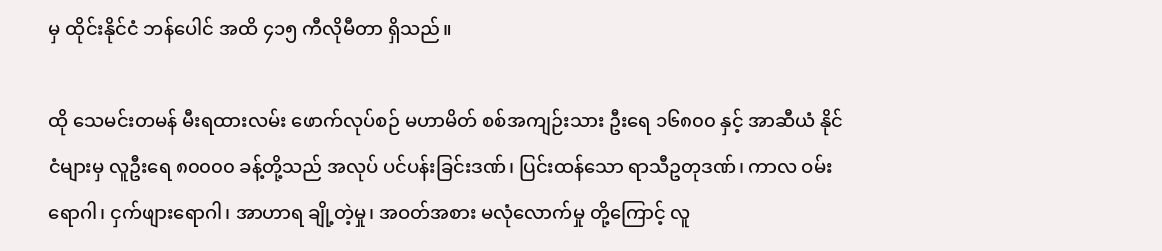မှ ထိုင်းနိုင်ငံ ဘန်ပေါင် အထိ ၄၁၅ ကီလိုမီတာ ရှိသည်။

ထို သေမင်းတမန် မီးရထားလမ်း ဖောက်လုပ်စဉ် မဟာမိတ် စစ်အကျဉ်းသား ဦးရေ ၁၆၈၀၀ နှင့် အာဆီယံ နိုင်ငံများမှ လူဦးရေ ၈၀၀၀၀ ခန့်တို့သည် အလုပ် ပင်ပန်းခြင်းဒဏ်၊ ပြင်းထန်သော ရာသီဥတုဒဏ်၊ ကာလ ဝမ်းရောဂါ၊ ငှက်ဖျားရောဂါ၊ အာဟာရ ချို့တဲ့မှု၊ အဝတ်အစား မလုံလောက်မှု တို့ကြောင့် လူ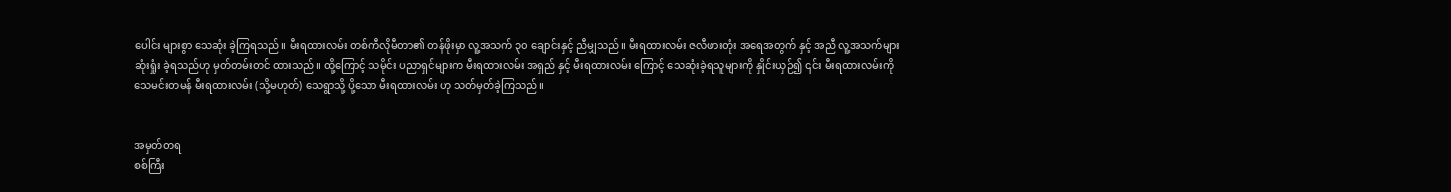ပေါင်း များစွာ သေဆုံး ခဲ့ကြရသည်။ မီးရထားလမ်း တစ်ကီလိုမီတာ၏ တန်ဖိုးမှာ လူ့အသက် ၃၀ ချောင်းနှင့် ညီမျှသည်။ မီးရထားလမ်း ဇလီဖားတုံး အရေအတွက် နှင့် အညီ လူ့အသက်များ ဆုံးရှုံး ခဲ့ရသည်ဟု မှတ်တမ်းတင် ထားသည်။ ထို့ကြောင့် သမိုင်း ပညာရှင်များက မီးရထားလမ်း အရှည် နှင့် မီးရထားလမ်း ကြောင့် သေဆုံးခဲ့ရသူများကို နှိုင်းယှဉ်၍ ၎င်း မီးရထားလမ်းကို သေမင်းတမန် မီးရထားလမ်း (သို့မဟုတ်) သေရွာသို့ ပို့သော မီးရထားလမ်း ဟု သတ်မှတ်ခဲ့ကြသည်။


အမှတ်တရ
စစ်ကြီး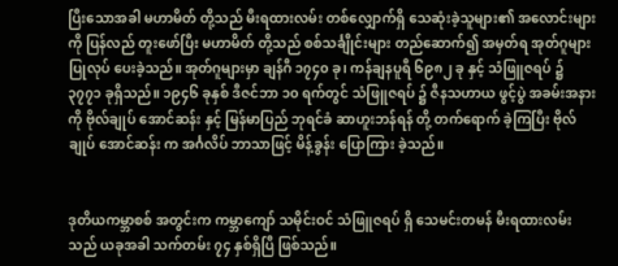ပြီးသောအခါ မဟာမိတ် တို့သည် မီးရထားလမ်း တစ်လျှောက်ရှိ သေဆုံးခဲ့သူများ၏ အလောင်းများ ကို ပြန်လည် တူးဖော်ပြီး မဟာမိတ် တို့သည် စစ်သင်္ချီုင်းများ တည်ဆောက်၍ အမှတ်ရ အုတ်ဂူများ ပြုလုပ် ပေးခဲ့သည်။ အုတ်ဂူများမှာ ချန်ဂီ ၁၇၄၀ ခု၊ ကန်ချနပူရီ ၆၉၈၂ ခု နှင့် သံဖြူဇရပ် ၌ ၃၇၇၁ ခုရှိသည်။ ၁၉၄၆ ခုနှစ် ဒီဇင်ဘာ ၁၀ ရက်တွင် သံဖြူဇရပ် ၌ ဇီနသဟာယ ဖွင့်ပွဲ အခမ်းအနားကို ဗိုလ်ချုပ် အောင်ဆန်း နှင့် မြန်မာပြည် ဘုရင်ခံ ဆာဟူးဘန်ရန် တို့ တက်ရောက် ခဲ့ကြပြီး ဗိုလ်ချုပ် အောင်ဆန်း က အင်္ဂလိပ် ဘာသာဖြင့် မိန့်ခွန်း ပြောကြား ခဲ့သည်။


ဒုတိယကမ္ဘာစစ် အတွင်းက ကမ္ဘာကျော် သမိုင်းဝင် သံဖြူဇရပ် ရှိ သေမင်းတမန် မီးရထားလမ်း သည် ယခုအခါ သက်တမ်း ၇၄ နှစ်ရှိပြီ ဖြစ်သည်။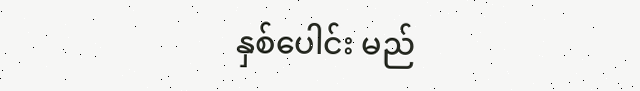နှစ်ပေါင်း မည်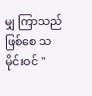မျှ ကြာသည် ဖြစ်စေ သမိုင်းဝင် "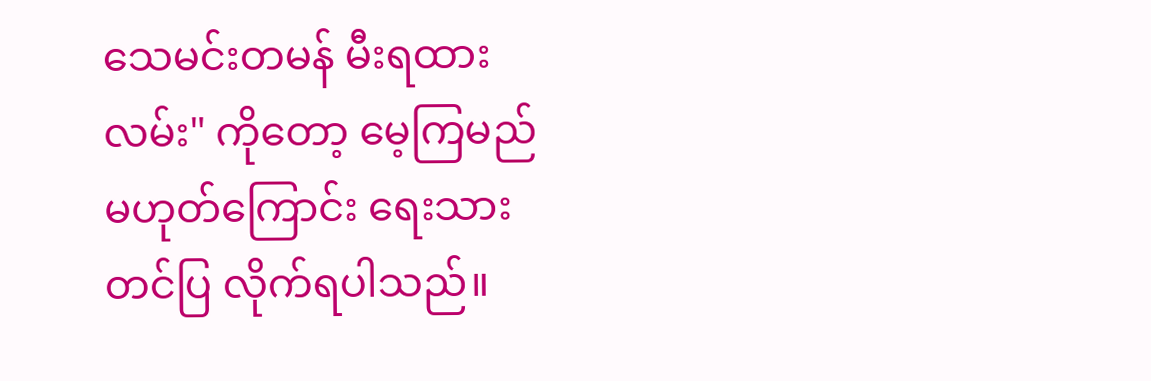သေမင်းတမန် မီးရထားလမ်း" ကိုတော့ မေ့ကြမည် မဟုတ်ကြောင်း ရေးသား တင်ပြ လိုက်ရပါသည်။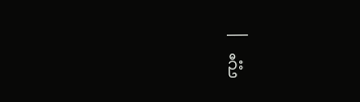___
ဦး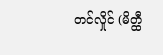တင်လှိုင် (မိတ္ထီ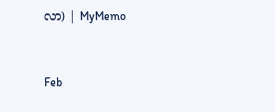လာ) | MyMemo


Feb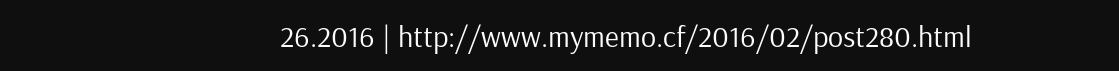26.2016 | http://www.mymemo.cf/2016/02/post280.html